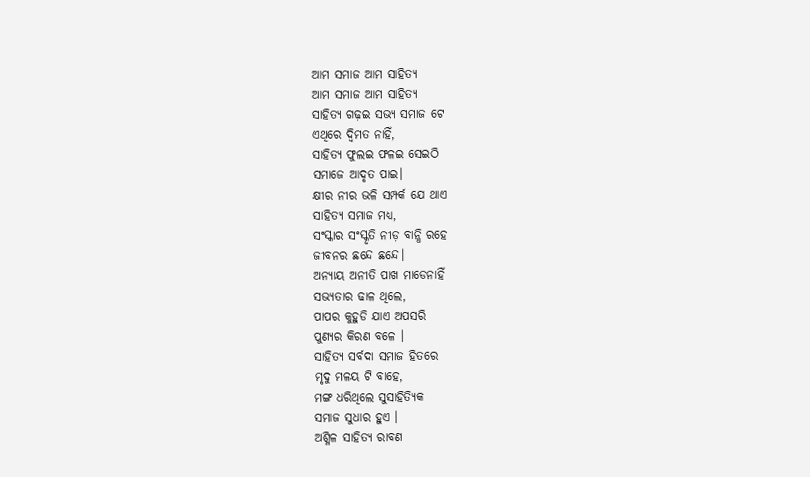ଆମ ସମାଜ ଆମ ସାହିତ୍ୟ
ଆମ ସମାଜ ଆମ ସାହିତ୍ୟ
ସାହିତ୍ୟ ଗଢ଼ଇ ସଭ୍ୟ ସମାଜ ଟେ
ଏଥିରେ ଦ୍ଵିମତ ନାହିଁ,
ସାହିତ୍ୟ ଫୁଲଇ ଫଳଇ ସେଇଠି
ସମାଜେ ଆଦୃତ ପାଇ।
କ୍ଷୀର ନୀର ଭଳି ସମ୍ପର୍କ ଯେ ଥାଏ
ସାହିତ୍ୟ ସମାଜ ମଧ୍ୟ,
ସଂସ୍କାର ସଂସ୍କୃତି ନୀଡ଼ ବାନ୍ଧି ରହେ
ଜୀବନର ଛନ୍ଦେ ଛନ୍ଦେ।
ଅନ୍ୟାୟ ଅନୀତି ପାଖ ମାଡେନାହିଁ
ସଭ୍ୟତାର ଢାଳ ଥିଲେ,
ପାପର କୁହୁଡି ଯାଏ ଅପସରି
ପୁଣ୍ୟର କିରଣ ବଳେ ।
ସାହିତ୍ୟ ସର୍ବଦା ସମାଜ ହିତରେ
ମୃଦୁ ମଳୟ ଟି ବାହେ,
ମଙ୍ଗ ଧରିଥିଲେ ସୁସାହିତ୍ୟିକ
ସମାଜ ସୁଧାର ହୁଏ ।
ଅଶ୍ଳିଳ ସାହିତ୍ୟ ରାବଣ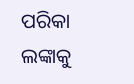ପରିକା
ଲଙ୍କାକୁ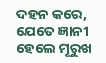ଦହନ କରେ,
ଯେତେ ଜ୍ଞାନୀ ହେଲେ ମୂରୁଖ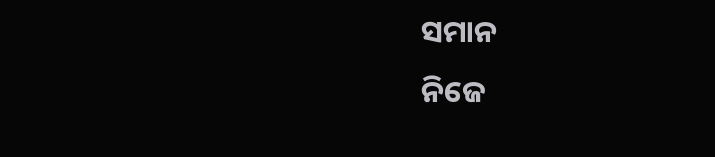ସମାନ
ନିଜେ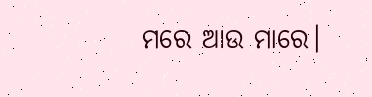ମରେ ଆଉ ମାରେ।